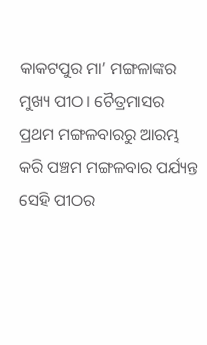କାକଟପୁର ମା’ ମଙ୍ଗଳାଙ୍କର ମୁଖ୍ୟ ପୀଠ। ଚୈତ୍ରମାସର ପ୍ରଥମ ମଙ୍ଗଳବାରରୁ ଆରମ୍ଭ କରି ପଞ୍ଚମ ମଙ୍ଗଳବାର ପର୍ଯ୍ୟନ୍ତ ସେହି ପୀଠର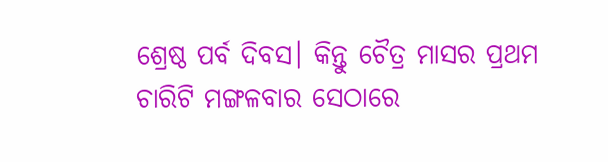ଶ୍ରେଷ୍ଠ ପର୍ବ ଦିବସ। କିନ୍ତୁ ଚୈତ୍ର ମାସର ପ୍ରଥମ ଚାରିଟି ମଙ୍ଗଳବାର ସେଠାରେ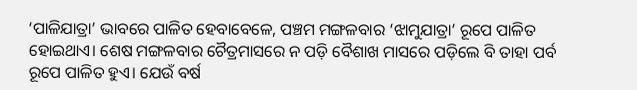‘ପାଳିଯାତ୍ରା’ ଭାବରେ ପାଳିତ ହେବାବେଳେ, ପଞ୍ଚମ ମଙ୍ଗଳବାର ‘ଝାମୁଯାତ୍ରା’ ରୂପେ ପାଳିତ ହୋଇଥାଏ। ଶେଷ ମଙ୍ଗଳବାର ଚୈତ୍ରମାସରେ ନ ପଡ଼ି ବୈଶାଖ ମାସରେ ପଡ଼ିଲେ ବି ତାହା ପର୍ବ ରୂପେ ପାଳିତ ହୁଏ। ଯେଉଁ ବର୍ଷ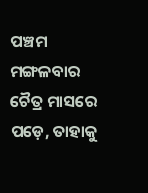ପଞ୍ଚମ ମଙ୍ଗଳବାର ଚୈତ୍ର ମାସରେ ପଡ଼େ, ତାହାକୁ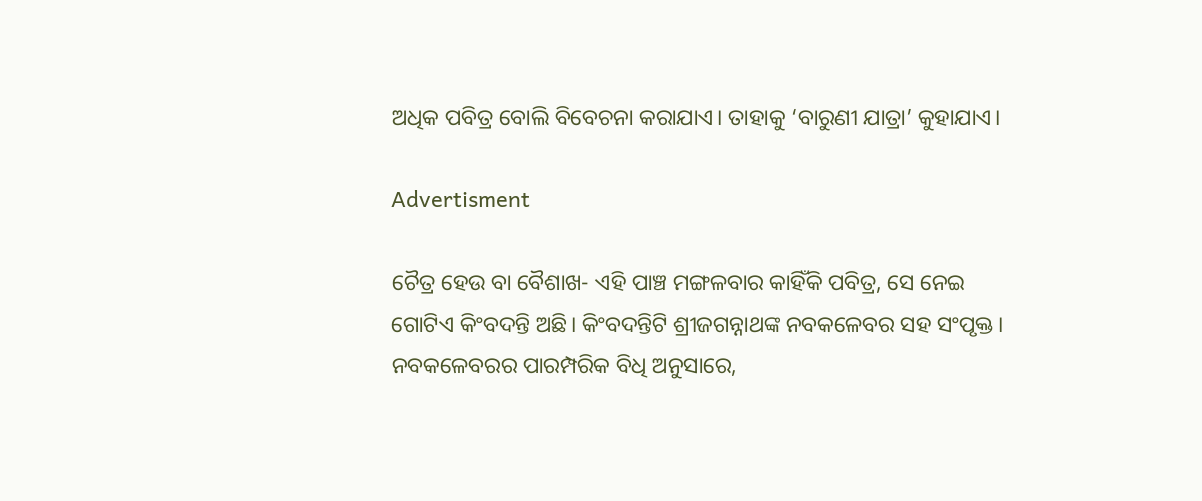ଅଧିକ ପବିତ୍ର ବୋଲି ବିବେଚନା କରାଯାଏ। ତାହାକୁ ‘ବାରୁଣୀ ଯାତ୍ରା’ କୁହାଯାଏ।

Advertisment

ଚୈତ୍ର ହେଉ ବା ବୈଶାଖ- ଏହି ପାଞ୍ଚ ମଙ୍ଗଳବାର କାହିଁକି ପବିତ୍ର, ସେ ନେଇ ଗୋଟିଏ କିଂବଦନ୍ତି ଅଛି। କିଂବଦନ୍ତିଟି ଶ୍ରୀଜଗନ୍ନାଥଙ୍କ ନବକଳେବର ସହ ସଂପୃକ୍ତ।
ନବକଳେବରର ପାରମ୍ପରିକ ବିଧି ଅନୁସାରେ,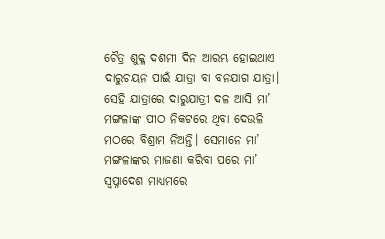ଚୈତ୍ର ଶୁକ୍ଳ ଦଶମୀ ଦିନ ଆରମ୍ଭ ହୋଇଥାଏ ଦାରୁଚୟନ ପାଇଁ ଯାତ୍ରା ବା ବନଯାଗ ଯାତ୍ରା। ସେହି ଯାତ୍ରାରେ ଦାରୁଯାତ୍ରୀ ଦଳ ଆସି ମା’ ମଙ୍ଗଳାଙ୍କ ପୀଠ ନିକଟରେ ଥିବା ଦେଉଳି ମଠରେ ବିଶ୍ରାମ ନିଅନ୍ତି। ସେମାନେ ମା’ ମଙ୍ଗଳାଙ୍କର ମାଜଣା କରିବା ପରେ ମା’ ସ୍ୱପ୍ନାଦେଶ ମାଧ୍ୟମରେ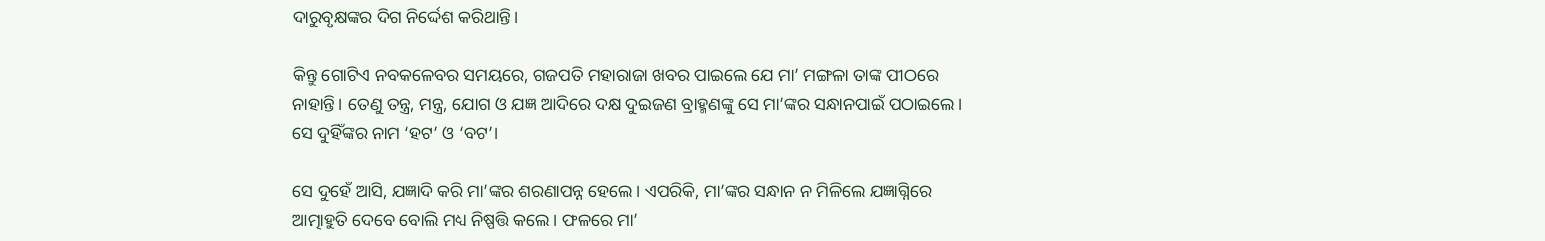ଦାରୁବୃକ୍ଷଙ୍କର ଦିଗ ନିର୍ଦ୍ଦେଶ କରିଥାନ୍ତି।

କିନ୍ତୁ ଗୋଟିଏ ନବକଳେବର ସମୟରେ, ଗଜପତି ମହାରାଜା ଖବର ପାଇଲେ ଯେ ମା’ ମଙ୍ଗଳା ତାଙ୍କ ପୀଠରେ ନାହାନ୍ତି। ତେଣୁ ତନ୍ତ୍ର, ମନ୍ତ୍ର, ଯୋଗ ଓ ଯଜ୍ଞ ଆଦିରେ ଦକ୍ଷ ଦୁଇଜଣ ବ୍ରାହ୍ମଣଙ୍କୁ ସେ ମା’ଙ୍କର ସନ୍ଧାନପାଇଁ ପଠାଇଲେ। ସେ ଦୁହିଁଙ୍କର ନାମ ‘ହଟ’ ଓ ‘ବଟ’।

ସେ ଦୁହେଁ ଆସି, ଯଜ୍ଞାଦି କରି ମା’ଙ୍କର ଶରଣାପନ୍ନ ହେଲେ। ଏପରିକି, ମା’ଙ୍କର ସନ୍ଧାନ ନ ମିଳିଲେ ଯଜ୍ଞାଗ୍ନିରେ ଆତ୍ମାହୁତି ଦେବେ ବୋଲି ମଧ୍ୟ ନିଷ୍ପତ୍ତି କଲେ। ଫଳରେ ମା’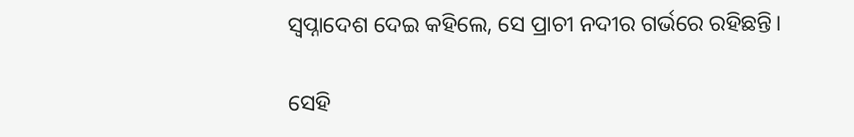ସ୍ୱପ୍ନାଦେଶ ଦେଇ କହିଲେ, ସେ ପ୍ରାଚୀ ନଦୀର ଗର୍ଭରେ ରହିଛନ୍ତି।

ସେହି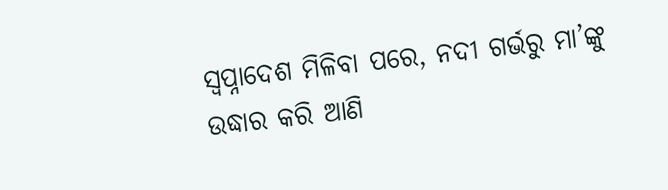ସ୍ୱପ୍ନାଦେଶ ମିଳିବା ପରେ, ନଦୀ ଗର୍ଭରୁ ମା’ଙ୍କୁ ଉଦ୍ଧାର କରି ଆଣି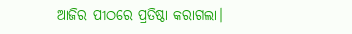ଆଜିର ପୀଠରେ ପ୍ରତିଷ୍ଠା କରାଗଲା।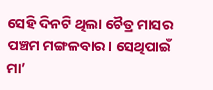ସେହି ଦିନଟି ଥିଲା ଚୈତ୍ର ମାସର ପଞ୍ଚମ ମଙ୍ଗଳବାର। ସେଥିପାଇଁ ମା’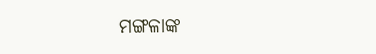ମଙ୍ଗଳାଙ୍କ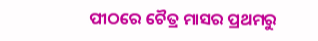ପୀଠରେ ଚୈତ୍ର ମାସର ପ୍ରଥମରୁ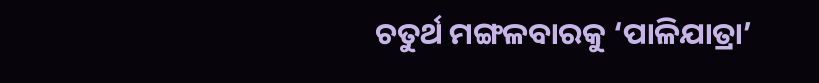ଚତୁର୍ଥ ମଙ୍ଗଳବାରକୁ ‘ପାଳିଯାତ୍ରା’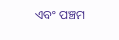ଏବଂ ପଞ୍ଚମ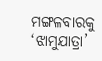ମଙ୍ଗଳବାରକୁ ‘ଝାମୁଯାତ୍ରା’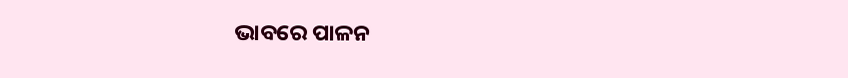ଭାବରେ ପାଳନ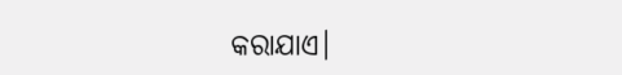କରାଯାଏ।